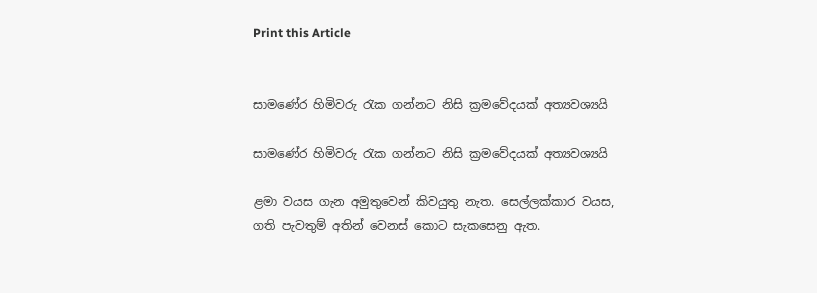Print this Article


සාමණේර හිමිවරු රැක ගන්නට නිසි ක්‍රමවේදයක් අත්‍යවශ්‍යයි

සාමණේර හිමිවරු රැක ගන්නට නිසි ක්‍රමවේදයක් අත්‍යවශ්‍යයි

ළමා වයස ගැන අමුතුවෙන් කිවයුතු නැත. සෙල්ලක්කාර වයස, ගති පැවතුම් අතින් වෙනස් කොට සැකසෙනු ඇත.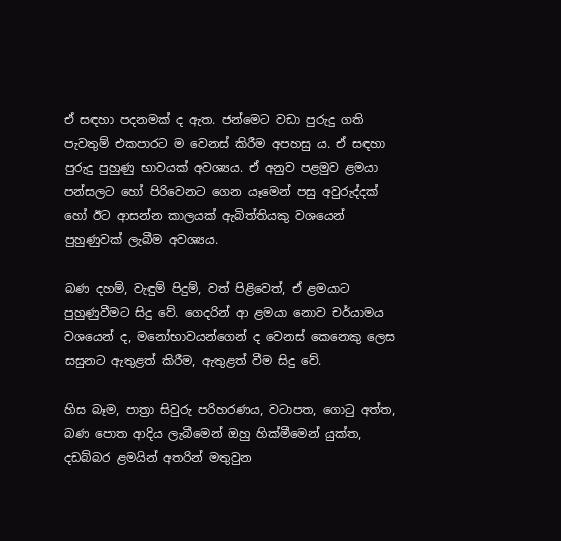ඒ සඳහා පදනමක් ද ඇත. ජන්මෙට වඩා පුරුදු ගති පැවතුම් එකපාරට ම වෙනස් කිරීම අපහසු ය. ඒ සඳහා පුරුදු පුහුණු භාවයක් අවශ්‍යය. ඒ අනුව පළමුව ළමයා පන්සලට හෝ පිරිවෙනට ගෙන යෑමෙන් පසු අවුරුද්දක් හෝ ඊට ආසන්න කාලයක් ඇබිත්තියකු වශයෙන් පුහුණුවක් ලැබීම අවශ්‍යය.

බණ දහම්, වැඳුම් පිදුම්, වත් පිළිවෙත්, ඒ ළමයාට පුහුණුවීමට සිදු වේ. ගෙදරින් ආ ළමයා නොව චර්යාමය වශයෙන් ද, මනෝභාවයන්ගෙන් ද වෙනස් කෙනෙකු ලෙස සසුනට ඇතුළත් කිරීම, ඇතුළත් වීම සිදු වේ.

හිස බෑම, පාත්‍රා සිවුරු පරිහරණය, වටාපත, ගොටු අත්ත, බණ පොත ආදිය ලැබීමෙන් ඔහු හික්මීමෙන් යුක්ත, දඩබ්බර ළමයින් අතරින් මතුවුන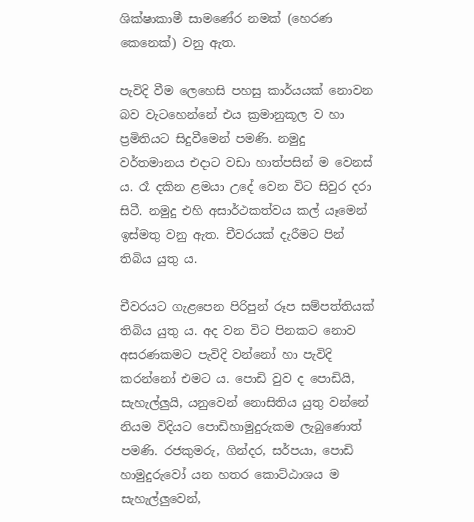ශික්ෂාකාමී සාමණේර නමක් (හෙරණ කෙනෙක්) වනු ඇත.

පැවිදි වීම ලෙහෙසි පහසු කාර්යයක් නොවන බව වැටහෙන්නේ එය ක්‍රමානුකූල ව හා ප්‍රමිතියට සිදුවීමෙන් පමණි. නමුදු වර්තමානය එදාට වඩා හාත්පසින් ම වෙනස් ය. රෑ දකින ළමයා උදේ වෙන විට සිවුර දරා සිටී. නමුදු එහි අසාර්ථකත්වය කල් යෑමෙන් ඉස්මතු වනු ඇත. චීවරයක් දැරීමට පින් තිබිය යුතු ය.

චීවරයට ගැළපෙන පිරිපුන් රූප සම්පත්තියක් තිබිය යුතු ය. අද වන විට පිනකට නොව අසරණකමට පැවිදි වන්නෝ හා පැවිදි කරන්නෝ එමට ය. පොඩි වුව ද පොඩියි, සැහැල්ලුයි, යනුවෙන් නොසිතිය යුතු වන්නේ නියම විදියට පොඩිහාමුදුරුකම ලැබුණොත් පමණි. රජකුමරු, ගින්දර, සර්පයා, පොඩි හාමුදුරුවෝ යන හතර කොට්ඨාශය ම සැහැල්ලුවෙන්,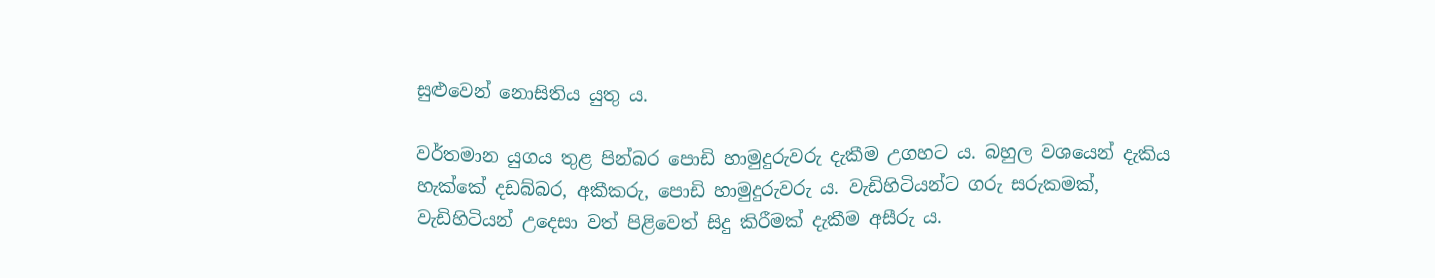සුළුවෙන් නොසිතිය යුතු ය.

වර්තමාන යුගය තුළ පින්බර පොඩි හාමුදුරුවරු දැකීම උගහට ය. බහුල වශයෙන් දැකිය හැක්කේ දඩබ්බර, අකීකරු, පොඩි හාමුදුරුවරු ය. වැඩිහිටියන්ට ගරු සරුකමක්, වැඩිහිටියන් උදෙසා වත් පිළිවෙත් සිදු කිරීමක් දැකීම අසීරු ය.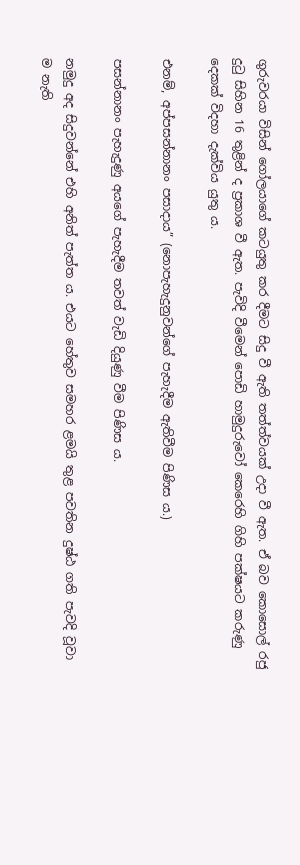ගුරුවරයා විසින් ගෝලයාගේ කටයුතු කර දීමට සිදු වී ඇති තත්ත්වයක් උදා වී ඇත. ඒ බව කොසොල් රජු දුටු සිහින 16 තුළින් ද ප්‍රකාශ වී ඇත. පැවිදි වීමෙන් පොඩි හාමුදුරුවෝ කෙරෙහි ගිහි පක්ෂයට කරුණු දෙකක් විදහා දැක්විය යුතු ය.

එනම්, අප්පසන්නානං පසාදාය” (නොපැහැදුනුවන්ගේ පැහැදීම ඇතිවීම පිණිස ය.)

පසන්නානං පැහැදුණු අයගේ පැහැදීම තවත් වැඩි දියුණු වීම පිණිස ය.

නමුදු අද සිදුවන්නේ එහි අනිත් පැත්ත ය. එයට හේතුව සමහර ළමයි තුළ පවතින දුෂ්ඨ ගති පැවදි වූවා ම නැති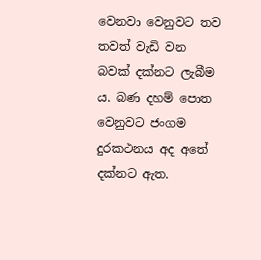වෙනවා වෙනුවට තව තවත් වැඩි වන බවක් දක්නට ලැබීම ය. බණ දහම් පොත වෙනුවට ජංගම දුරකථනය අද අතේ දක්නට ඇත.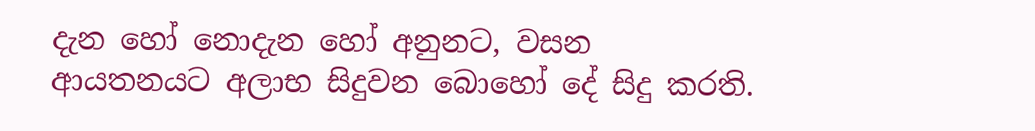දැන හෝ නොදැන හෝ අනුනට, වසන ආයතනයට අලාභ සිදුවන බොහෝ දේ සිදු කරති.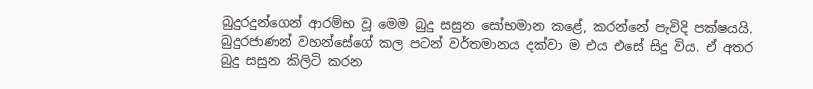බුදුරදුන්ගෙන් ආරම්භ වූ මෙම බුදු සසුන සෝභමාන කළේ, කරන්නේ පැවිදි පක්ෂයයි. බුදුරජාණන් වහන්සේගේ කල පටන් වර්තමානය දක්වා ම එය එසේ සිදු විය. ඒ අතර බුදු සසුන කිලිටි කරන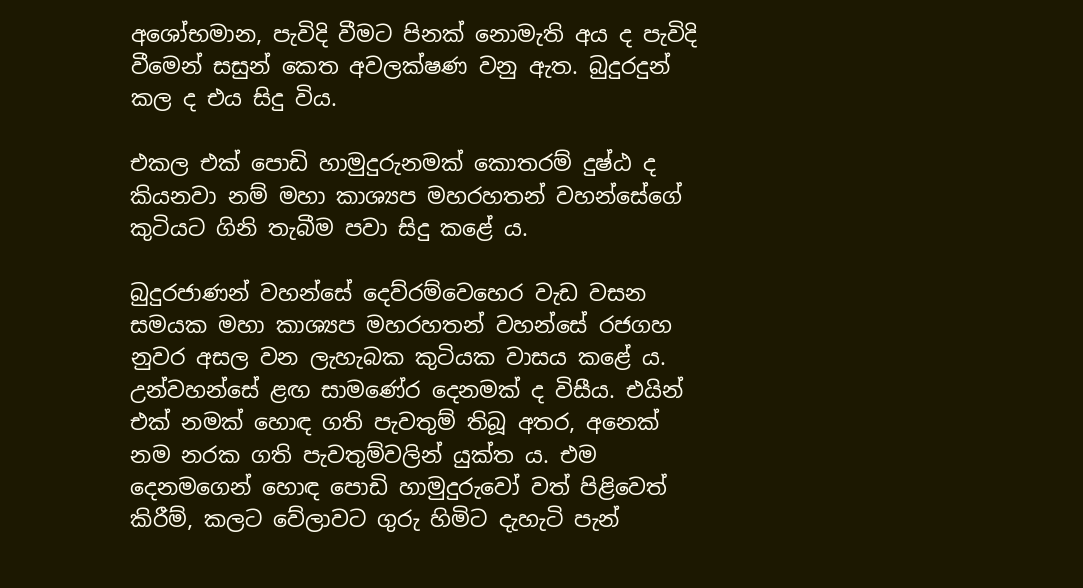අශෝභමාන, පැවිදි වීමට පිනක් නොමැති අය ද පැවිදි වීමෙන් සසුන් කෙත අවලක්ෂණ වනු ඇත. බුදුරදුන් කල ද එය සිදු විය.

එකල එක් පොඩි හාමුදුරුනමක් කොතරම් දුෂ්ඨ ද කියනවා නම් මහා කාශ්‍යප මහරහතන් වහන්සේගේ කුටියට ගිනි තැබීම පවා සිදු කළේ ය.

බුදුරජාණන් වහන්සේ දෙව්රම්වෙහෙර වැඩ වසන සමයක මහා කාශ්‍යප මහරහතන් වහන්සේ රජගහ නුවර අසල වන ලැහැබක කුටියක වාසය කළේ ය. උන්වහන්සේ ළඟ සාමණේර දෙනමක් ද විසීය. එයින් එක් නමක් හොඳ ගති පැවතුම් තිබූ අතර, අනෙක් නම නරක ගති පැවතුම්වලින් යුක්ත ය. එම දෙනමගෙන් හොඳ පොඩි හාමුදුරුවෝ වත් පිළිවෙත් කිරීම්, කලට වේලාවට ගුරු හිමිට දැහැටි පැන්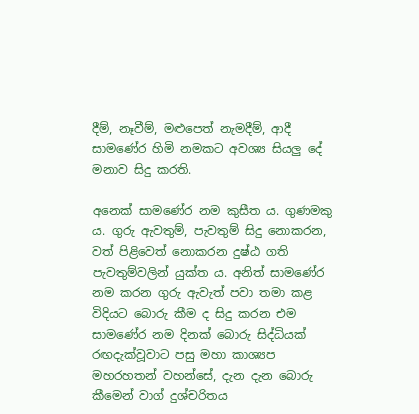දීම්, නෑවීම්, මළුපෙත් නැමදීම්, ආදී සාමණේර හිමි නමකට අවශ්‍ය සියලු දේ මනාව සිදු කරති.

අනෙක් සාමණේර නම කුසීත ය. ගුණමකු ය. ගුරු ඇවතුම්, පැවතුම් සිදු නොකරන, වත් පිළිවෙත් නොකරන දුෂ්ඨ ගති පැවතුම්වලින් යුක්ත ය. අනිත් සාමණේර නම කරන ගුරු ඇවැත් පවා තමා කළ විදියට බොරු කීම ද සිදු කරන එම සාමණේර නම දිනක් බොරු සිද්ධියක් රඟදැක්වූවාට පසු මහා කාශ්‍යප මහරහතන් වහන්සේ, දැන දැන බොරු කීමෙන් වාග් දුශ්චරිතය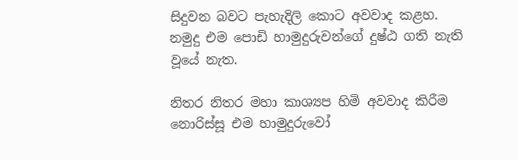සිදුවන බවට පැහැදිලි කොට අවවාද කළහ. නමුදු එම පොඩි හාමුදුරුවන්ගේ දුෂ්ඨ ගති නැති වූයේ නැත.

නිතර නිතර මහා කාශ්‍යප හිමි අවවාද කිරීම නොරිස්සූ එම හාමුදුරුවෝ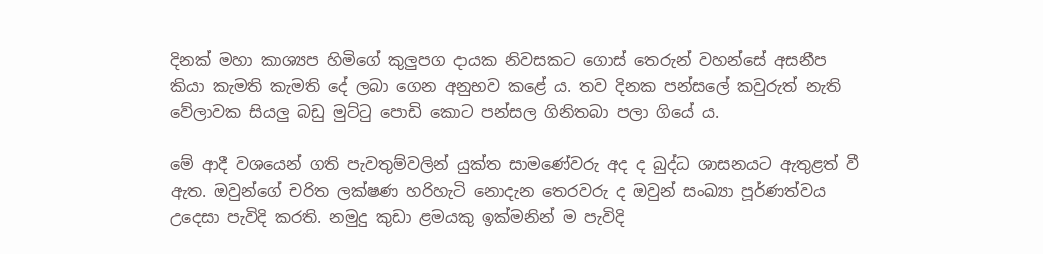දිනක් මහා කාශ්‍යප හිමිගේ කුලුපග දායක නිවසකට ගොස් තෙරුන් වහන්සේ අසනීප කියා කැමති කැමති දේ ලබා ගෙන අනුභව කළේ ය. තව දිනක පන්සලේ කවුරුත් නැති වේලාවක සියලු බඩු මුට්ටු පොඩි කොට පන්සල ගිනිතබා පලා ගියේ ය.

මේ ආදී වශයෙන් ගති පැවතුම්වලින් යුක්ත සාමණේවරු අද ද බුද්ධ ශාසනයට ඇතුළත් වී ඇත. ඔවුන්ගේ චරිත ලක්ෂණ හරිහැටි නොදැන තෙරවරු ද ඔවුන් සංඛ්‍යා පූර්ණත්වය උදෙසා පැවිදි කරති. නමුදු කුඩා ළමයකු ඉක්මනින් ම පැවිදි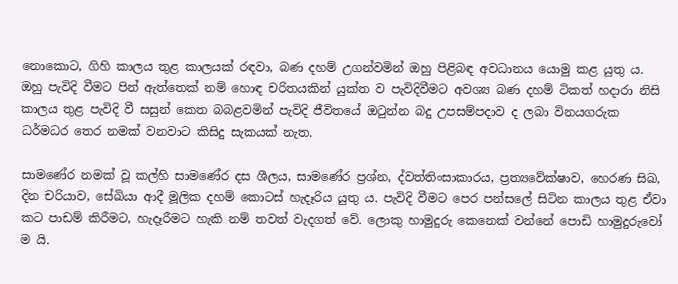නොකොට, ගිහි කාලය තුළ කාලයක් රඳවා, බණ දහම් උගන්වමින් ඔහු පිළිබඳ අවධානය යොමු කළ යුතු ය. ඔහු පැවිදි වීමට පින් ඇත්තෙක් නම් හොඳ චරිතයකින් යුක්ත ව පැවිදිවීමට අවශ්‍ය බණ දහම් ටිකත් හදාරා නිසි කාලය තුළ පැවිදි වී සසුන් කෙත බබළවමින් පැවිදි ජීවිතයේ ඔටුන්න බදු උපසම්පදාව ද ලබා විනයගරුක ධර්මධර තෙර නමක් වනවාට කිසිදු සැකයක් නැත.

සාමණේර නමක් වූ කල්හි සාමණේර දස ශීලය, සාමණේර ප්‍රශ්න, ද්වත්තිංසාකාරය, ප්‍රත්‍යවේක්ෂාව, හෙරණ සිඛ, දින චරියාව, සේඛියා ආදී මූලික දහම් කොටස් හැදෑරිය යුතු ය. පැවිදි වීමට පෙර පන්සලේ සිටින කාලය තුළ ඒවා කට පාඩම් කිරීමට, හැදෑරීමට හැකි නම් තවත් වැදගත් වේ. ලොකු හාමුදුරු කෙනෙක් වන්නේ පොඩි හාමුදුරුවෝ ම යි.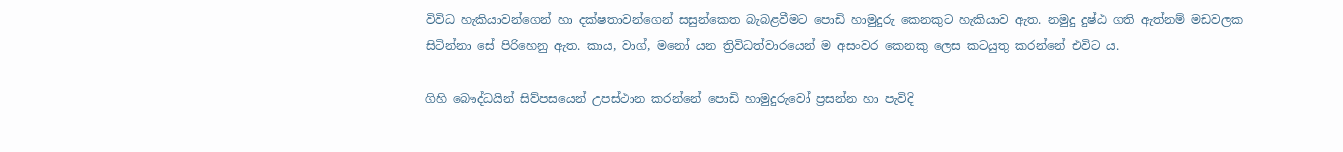විවිධ හැකියාවන්ගෙන් හා දක්ෂතාවන්ගෙන් සසුන්කෙත බැබළවීමට පොඩි හාමුදුරු කෙනකුට හැකියාව ඇත. නමුදු දුෂ්ඨ ගති ඇත්නම් මඩවලක සිටින්නා සේ පිරිහෙනු ඇත. කාය, වාග්, මනෝ යන ත්‍රිවිධත්වාරයෙන් ම අසංවර කෙනකු ලෙස කටයුතු කරන්නේ එවිට ය.

ගිහි බෞද්ධයින් සිව්පසයෙන් උපස්ථාන කරන්නේ පොඩි හාමුදුරුවෝ ප්‍රසන්න හා පැවිදි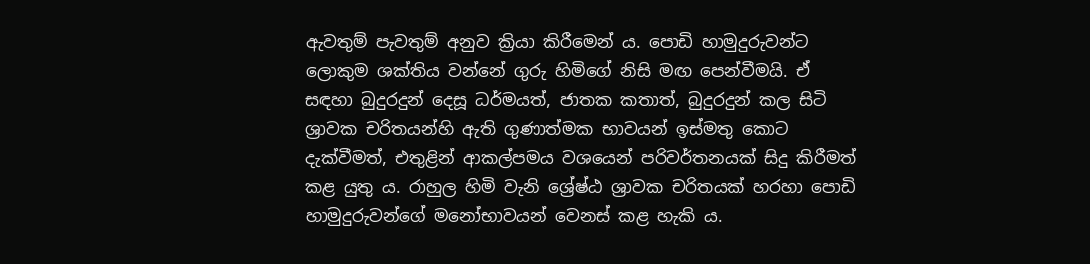ඇවතුම් පැවතුම් අනුව ක්‍රියා කිරීමෙන් ය. පොඩි හාමුදුරුවන්ට ලොකුම ශක්තිය වන්නේ ගුරු හිමිගේ නිසි මඟ පෙන්වීමයි. ඒ සඳහා බුදුරදුන් දෙසූ ධර්මයත්, ජාතක කතාත්, බුදුරදුන් කල සිටි ශ්‍රාවක චරිතයන්හි ඇති ගුණාත්මක භාවයන් ඉස්මතු කොට දැක්වීමත්, එතුළින් ආකල්පමය වශයෙන් පරිවර්තනයක් සිදු කිරීමත් කළ යුතු ය. රාහුල හිමි වැනි ශ්‍රේෂ්ඨ ශ්‍රාවක චරිතයක් හරහා පොඩි හාමුදුරුවන්ගේ මනෝභාවයන් වෙනස් කළ හැකි ය.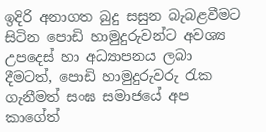ඉදිරි අනාගත බුදු සසුන බැබළවීමට සිටින පොඩි හාමුදුරුවන්ට අවශ්‍ය උපදෙස් හා අධ්‍යාපනය ලබා දීමටත්, පොඩි හාමුදුරුවරු රැක ගැනීමත් සංඝ සමාජයේ අප කාගේත්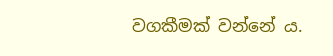වගකීමක් වන්නේ ය.